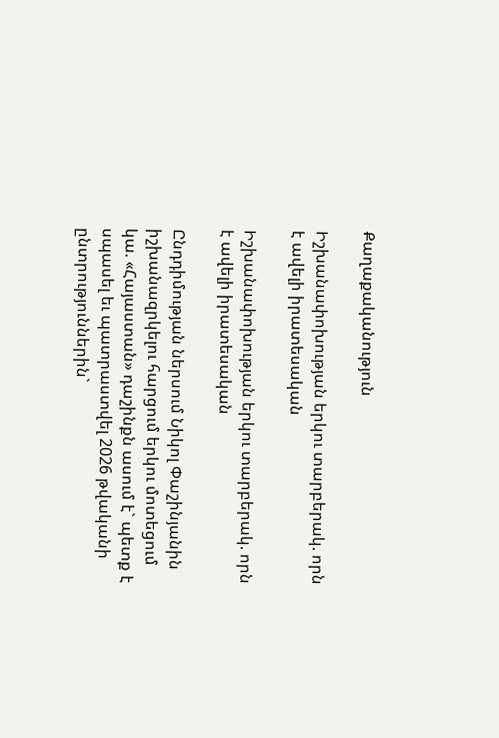Քաղաքականություն

Իշխանափոխության երկու տարբերակ. որն է ավելի իրատեսական

Իշխանափոխության երկու տարբերակ. որն է ավելի իրատեսական

Ընդդիմության ներսում Նիկոլ Փաշինյանին իշխանազրկելու հարցում երկու մոտեցում կա. «Հայաստան» դաշինքն ասում է` պետք է սպասել եւ պատրաստվել 2026 թվականի ընտրություններին`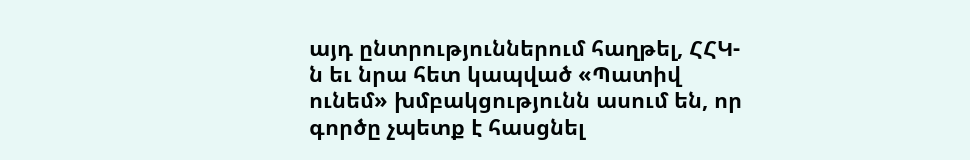այդ ընտրություններում հաղթել, ՀՀԿ-ն եւ նրա հետ կապված «Պատիվ ունեմ» խմբակցությունն ասում են, որ գործը չպետք է հասցնել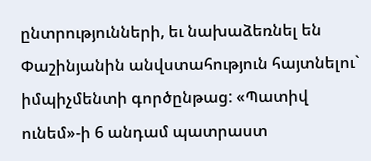ընտրությունների, եւ նախաձեռնել են Փաշինյանին անվստահություն հայտնելու` իմպիչմենտի գործընթաց: «Պատիվ ունեմ»-ի 6 անդամ պատրաստ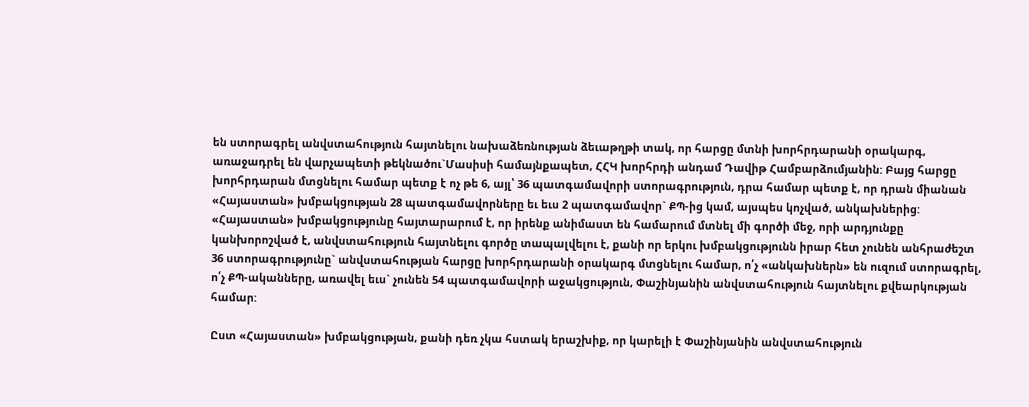են ստորագրել անվստահություն հայտնելու նախաձեռնության ձեւաթղթի տակ, որ հարցը մտնի խորհրդարանի օրակարգ, առաջադրել են վարչապետի թեկնածու`Մասիսի համայնքապետ, ՀՀԿ խորհրդի անդամ Դավիթ Համբարձումյանին: Բայց հարցը խորհրդարան մտցնելու համար պետք է ոչ թե 6, այլ՝ 36 պատգամավորի ստորագրություն, դրա համար պետք է, որ դրան միանան «Հայաստան» խմբակցության 28 պատգամավորները եւ եւս 2 պատգամավոր` ՔՊ-ից կամ, այսպես կոչված, անկախներից: «Հայաստան» խմբակցությունը հայտարարում է, որ իրենք անիմաստ են համարում մտնել մի գործի մեջ, որի արդյունքը կանխորոշված է, անվստահություն հայտնելու գործը տապալվելու է, քանի որ երկու խմբակցությունն իրար հետ չունեն անհրաժեշտ 36 ստորագրությունը` անվստահության հարցը խորհրդարանի օրակարգ մտցնելու համար, ո՛չ «անկախներն» են ուզում ստորագրել, ո՛չ ՔՊ-ականները, առավել եւս` չունեն 54 պատգամավորի աջակցություն, Փաշինյանին անվստահություն հայտնելու քվեարկության համար:

Ըստ «Հայաստան» խմբակցության, քանի դեռ չկա հստակ երաշխիք, որ կարելի է Փաշինյանին անվստահություն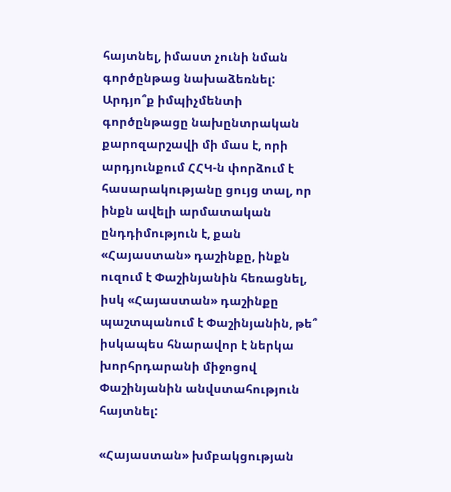հայտնել, իմաստ չունի նման գործընթաց նախաձեռնել: Արդյո՞ք իմպիչմենտի գործընթացը նախընտրական քարոզարշավի մի մաս է, որի արդյունքում ՀՀԿ-ն փորձում է հասարակությանը ցույց տալ, որ ինքն ավելի արմատական ընդդիմություն է, քան «Հայաստան» դաշինքը, ինքն ուզում է Փաշինյանին հեռացնել, իսկ «Հայաստան» դաշինքը պաշտպանում է Փաշինյանին, թե՞ իսկապես հնարավոր է ներկա խորհրդարանի միջոցով Փաշինյանին անվստահություն հայտնել:

«Հայաստան» խմբակցության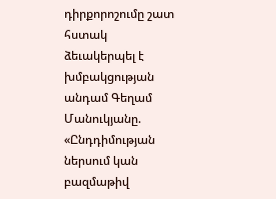դիրքորոշումը շատ հստակ ձեւակերպել է խմբակցության անդամ Գեղամ Մանուկյանը. «Ընդդիմության ներսում կան բազմաթիվ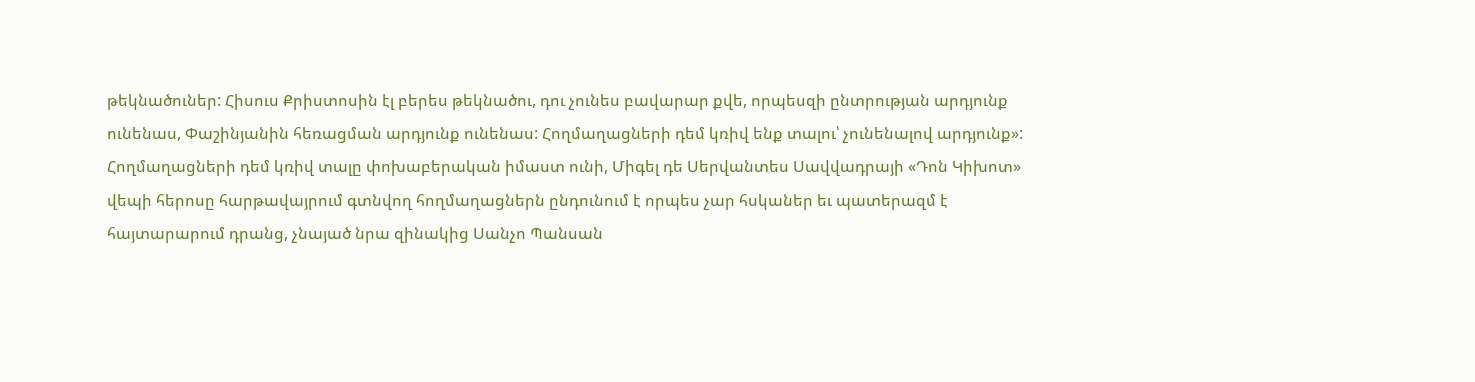թեկնածուներ: Հիսուս Քրիստոսին էլ բերես թեկնածու, դու չունես բավարար քվե, որպեսզի ընտրության արդյունք ունենաս, Փաշինյանին հեռացման արդյունք ունենաս: Հողմաղացների դեմ կռիվ ենք տալու՝ չունենալով արդյունք»: Հողմաղացների դեմ կռիվ տալը փոխաբերական իմաստ ունի, Միգել դե Սերվանտես Սավվադրայի «Դոն Կիխոտ» վեպի հերոսը հարթավայրում գտնվող հողմաղացներն ընդունում է որպես չար հսկաներ եւ պատերազմ է հայտարարում դրանց, չնայած նրա զինակից Սանչո Պանսան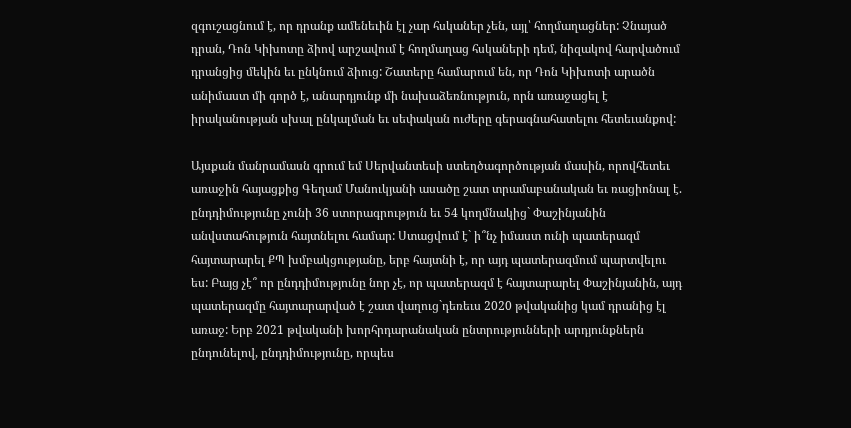զգուշացնում է, որ դրանք ամենեւին էլ չար հսկաներ չեն, այլ՝ հողմաղացներ: Չնայած դրան, Դոն Կիխոտը ձիով արշավում է հողմաղաց հսկաների դեմ, նիզակով հարվածում դրանցից մեկին եւ ընկնում ձիուց: Շատերը համարում են, որ Դոն Կիխոտի արածն անիմաստ մի գործ է, անարդյունք մի նախաձեռնություն, որն առաջացել է իրականության սխալ ընկալման եւ սեփական ուժերը գերագնահատելու հետեւանքով:

Այսքան մանրամասն գրում եմ Սերվանտեսի ստեղծագործության մասին, որովհետեւ առաջին հայացքից Գեղամ Մանուկյանի ասածը շատ տրամաբանական եւ ռացիոնալ է. ընդդիմությունը չունի 36 ստորագրություն եւ 54 կողմնակից` Փաշինյանին անվստահություն հայտնելու համար: Ստացվում է` ի՞նչ իմաստ ունի պատերազմ հայտարարել ՔՊ խմբակցությանը, երբ հայտնի է, որ այդ պատերազմում պարտվելու ես: Բայց չէ՞ որ ընդդիմությունը նոր չէ, որ պատերազմ է հայտարարել Փաշինյանին, այդ պատերազմը հայտարարված է շատ վաղուց`դեռեւս 2020 թվականից կամ դրանից էլ առաջ: Երբ 2021 թվականի խորհրդարանական ընտրությունների արդյունքներն ընդունելով, ընդդիմությունը, որպես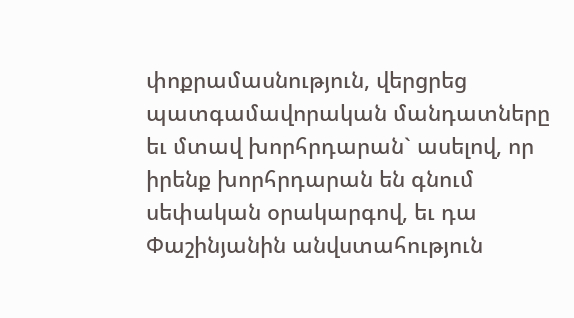փոքրամասնություն, վերցրեց պատգամավորական մանդատները եւ մտավ խորհրդարան` ասելով, որ իրենք խորհրդարան են գնում սեփական օրակարգով, եւ դա Փաշինյանին անվստահություն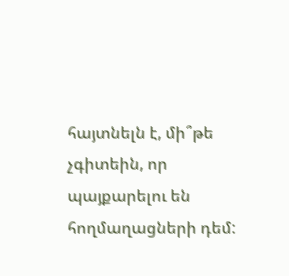հայտնելն է, մի՞թե չգիտեին, որ պայքարելու են հողմաղացների դեմ: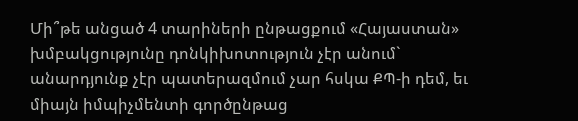Մի՞թե անցած 4 տարիների ընթացքում «Հայաստան» խմբակցությունը դոնկիխոտություն չէր անում` անարդյունք չէր պատերազմում չար հսկա ՔՊ-ի դեմ, եւ միայն իմպիչմենտի գործընթաց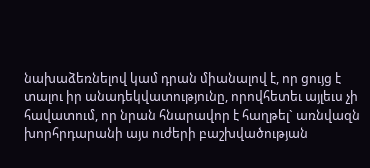նախաձեռնելով կամ դրան միանալով է, որ ցույց է տալու իր անադեկվատությունը, որովհետեւ այլեւս չի հավատում, որ նրան հնարավոր է հաղթել` առնվազն խորհրդարանի այս ուժերի բաշխվածության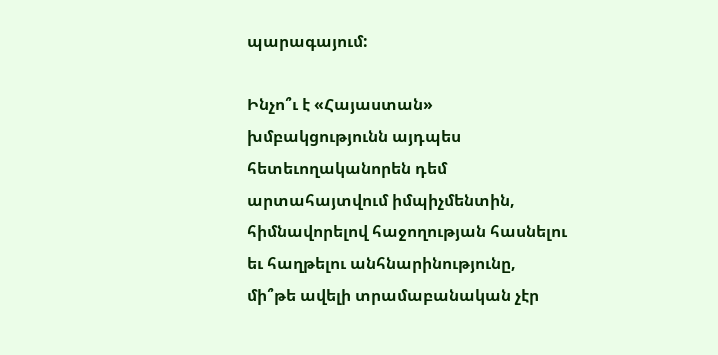պարագայում:

Ինչո՞ւ է «Հայաստան» խմբակցությունն այդպես հետեւողականորեն դեմ արտահայտվում իմպիչմենտին, հիմնավորելով հաջողության հասնելու եւ հաղթելու անհնարինությունը, մի՞թե ավելի տրամաբանական չէր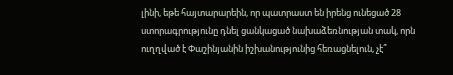լինի, եթե հայտարարեին, որ պատրաստ են իրենց ունեցած 28 ստորագրությունը դնել ցանկացած նախաձեռնության տակ, որն ուղղված է Փաշինյանին իշխանությունից հեռացնելուն, չէ՞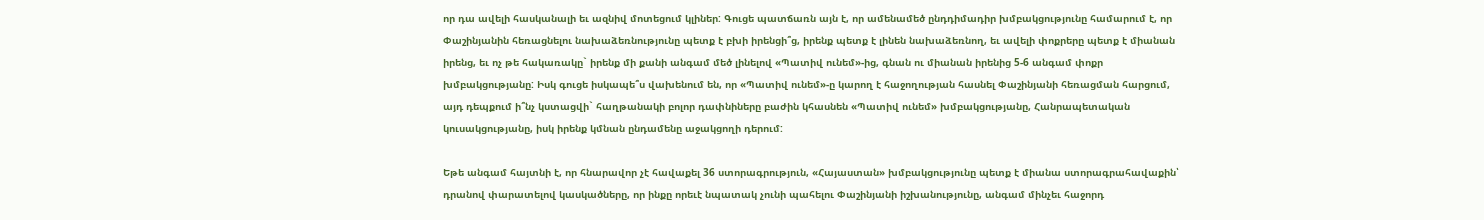որ դա ավելի հասկանալի եւ ազնիվ մոտեցում կլիներ: Գուցե պատճառն այն է, որ ամենամեծ ընդդիմադիր խմբակցությունը համարում է, որ Փաշինյանին հեռացնելու նախաձեռնությունը պետք է բխի իրենցի՞ց, իրենք պետք է լինեն նախաձեռնող, եւ ավելի փոքրերը պետք է միանան իրենց, եւ ոչ թե հակառակը` իրենք մի քանի անգամ մեծ լինելով «Պատիվ ունեմ»-ից, գնան ու միանան իրենից 5-6 անգամ փոքր խմբակցությանը: Իսկ գուցե իսկապե՞ս վախենում են, որ «Պատիվ ունեմ»-ը կարող է հաջողության հասնել Փաշինյանի հեռացման հարցում, այդ դեպքում ի՞նչ կստացվի` հաղթանակի բոլոր դափնիները բաժին կհասնեն «Պատիվ ունեմ» խմբակցությանը, Հանրապետական կուսակցությանը, իսկ իրենք կմնան ընդամենը աջակցողի դերում:

Եթե անգամ հայտնի է, որ հնարավոր չէ հավաքել 36 ստորագրություն, «Հայաստան» խմբակցությունը պետք է միանա ստորագրահավաքին՝ դրանով փարատելով կասկածները, որ ինքը որեւէ նպատակ չունի պահելու Փաշինյանի իշխանությունը, անգամ մինչեւ հաջորդ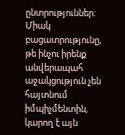ընտրություններ: Միակ բացատրությունը, թե ինչու իրենք անվերապահ աջակցություն չեն հայտնում իմպիչմենտին, կարող է այն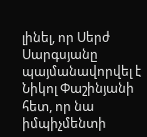լինել, որ Սերժ Սարգսյանը պայմանավորվել է Նիկոլ Փաշինյանի հետ, որ նա իմպիչմենտի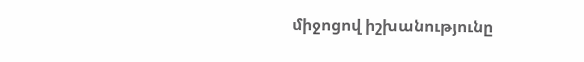միջոցով իշխանությունը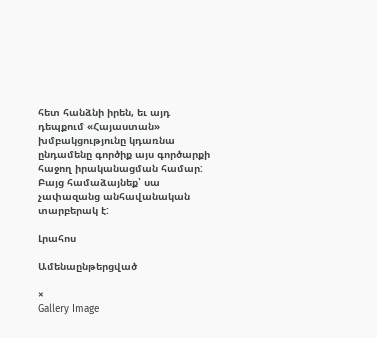հետ հանձնի իրեն, եւ այդ դեպքում «Հայաստան» խմբակցությունը կդառնա ընդամենը գործիք այս գործարքի հաջող իրականացման համար: Բայց համաձայնեք՝ սա չափազանց անհավանական տարբերակ է:

Լրահոս

Ամենաընթերցված

×
Gallery Image